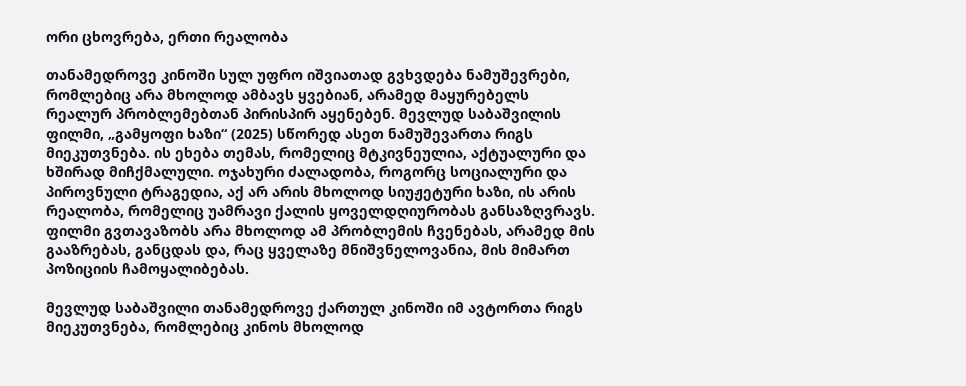ორი ცხოვრება, ერთი რეალობა

თანამედროვე კინოში სულ უფრო იშვიათად გვხვდება ნამუშევრები, რომლებიც არა მხოლოდ ამბავს ყვებიან, არამედ მაყურებელს რეალურ პრობლემებთან პირისპირ აყენებენ. მევლუდ საბაშვილის ფილმი, „გამყოფი ხაზი“ (2025) სწორედ ასეთ ნამუშევართა რიგს მიეკუთვნება. ის ეხება თემას, რომელიც მტკივნეულია, აქტუალური და ხშირად მიჩქმალული. ოჯახური ძალადობა, როგორც სოციალური და პიროვნული ტრაგედია, აქ არ არის მხოლოდ სიუჟეტური ხაზი, ის არის რეალობა, რომელიც უამრავი ქალის ყოველდღიურობას განსაზღვრავს. ფილმი გვთავაზობს არა მხოლოდ ამ პრობლემის ჩვენებას, არამედ მის გააზრებას, განცდას და, რაც ყველაზე მნიშვნელოვანია, მის მიმართ პოზიციის ჩამოყალიბებას.

მევლუდ საბაშვილი თანამედროვე ქართულ კინოში იმ ავტორთა რიგს მიეკუთვნება, რომლებიც კინოს მხოლოდ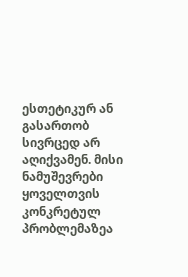ესთეტიკურ ან გასართობ სივრცედ არ აღიქვამენ. მისი ნამუშევრები ყოველთვის კონკრეტულ პრობლემაზეა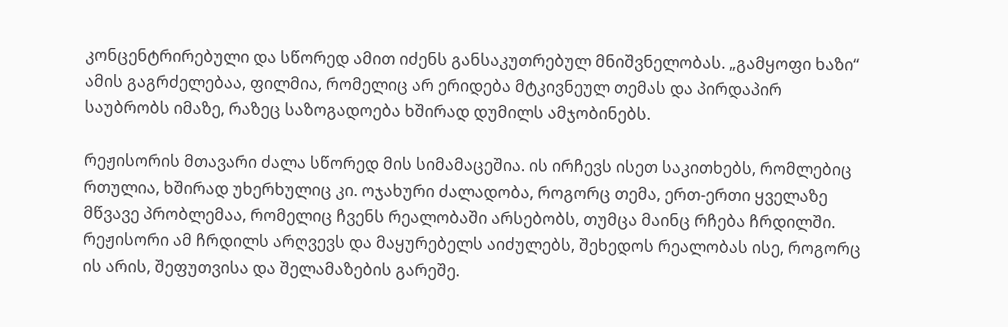კონცენტრირებული და სწორედ ამით იძენს განსაკუთრებულ მნიშვნელობას. „გამყოფი ხაზი“ ამის გაგრძელებაა, ფილმია, რომელიც არ ერიდება მტკივნეულ თემას და პირდაპირ საუბრობს იმაზე, რაზეც საზოგადოება ხშირად დუმილს ამჯობინებს.

რეჟისორის მთავარი ძალა სწორედ მის სიმამაცეშია. ის ირჩევს ისეთ საკითხებს, რომლებიც რთულია, ხშირად უხერხულიც კი. ოჯახური ძალადობა, როგორც თემა, ერთ-ერთი ყველაზე მწვავე პრობლემაა, რომელიც ჩვენს რეალობაში არსებობს, თუმცა მაინც რჩება ჩრდილში. რეჟისორი ამ ჩრდილს არღვევს და მაყურებელს აიძულებს, შეხედოს რეალობას ისე, როგორც ის არის, შეფუთვისა და შელამაზების გარეშე.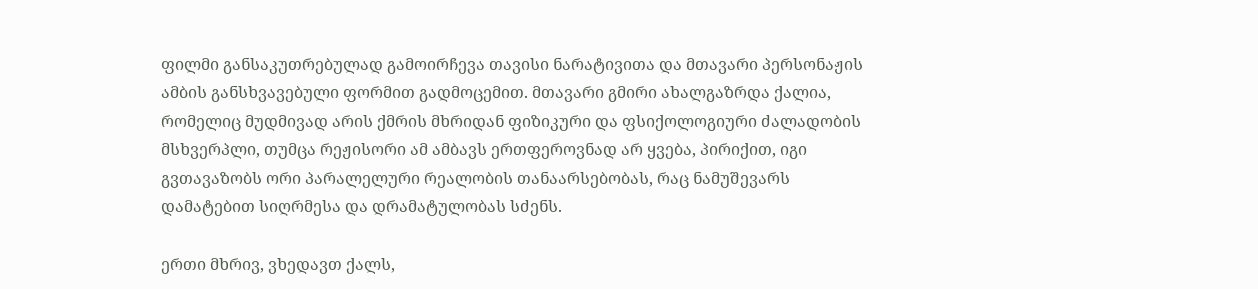ფილმი განსაკუთრებულად გამოირჩევა თავისი ნარატივითა და მთავარი პერსონაჟის ამბის განსხვავებული ფორმით გადმოცემით. მთავარი გმირი ახალგაზრდა ქალია, რომელიც მუდმივად არის ქმრის მხრიდან ფიზიკური და ფსიქოლოგიური ძალადობის მსხვერპლი, თუმცა რეჟისორი ამ ამბავს ერთფეროვნად არ ყვება, პირიქით, იგი გვთავაზობს ორი პარალელური რეალობის თანაარსებობას, რაც ნამუშევარს დამატებით სიღრმესა და დრამატულობას სძენს.

ერთი მხრივ, ვხედავთ ქალს,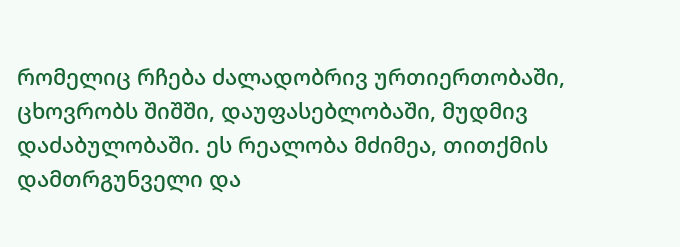რომელიც რჩება ძალადობრივ ურთიერთობაში, ცხოვრობს შიშში, დაუფასებლობაში, მუდმივ დაძაბულობაში. ეს რეალობა მძიმეა, თითქმის დამთრგუნველი და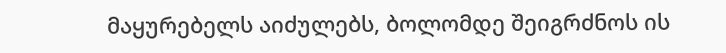მაყურებელს აიძულებს, ბოლომდე შეიგრძნოს ის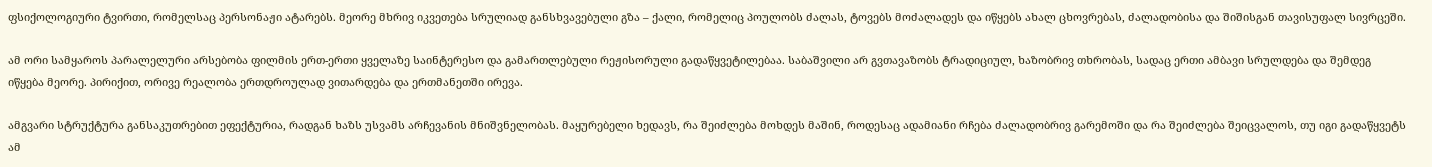ფსიქოლოგიური ტვირთი, რომელსაც პერსონაჟი ატარებს. მეორე მხრივ იკვეთება სრულიად განსხვავებული გზა – ქალი, რომელიც პოულობს ძალას, ტოვებს მოძალადეს და იწყებს ახალ ცხოვრებას, ძალადობისა და შიშისგან თავისუფალ სივრცეში.

ამ ორი სამყაროს პარალელური არსებობა ფილმის ერთ-ერთი ყველაზე საინტერესო და გამართლებული რეჟისორული გადაწყვეტილებაა. საბაშვილი არ გვთავაზობს ტრადიციულ, ხაზობრივ თხრობას, სადაც ერთი ამბავი სრულდება და შემდეგ იწყება მეორე. პირიქით, ორივე რეალობა ერთდროულად ვითარდება და ერთმანეთში ირევა.

ამგვარი სტრუქტურა განსაკუთრებით ეფექტურია, რადგან ხაზს უსვამს არჩევანის მნიშვნელობას. მაყურებელი ხედავს, რა შეიძლება მოხდეს მაშინ, როდესაც ადამიანი რჩება ძალადობრივ გარემოში და რა შეიძლება შეიცვალოს, თუ იგი გადაწყვეტს ამ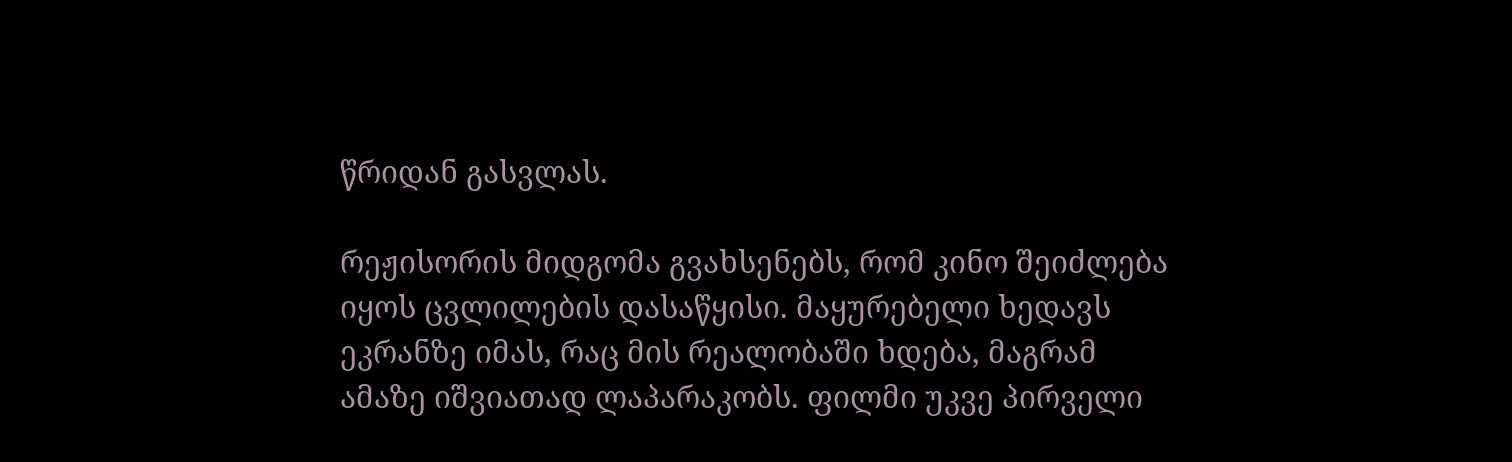წრიდან გასვლას.

რეჟისორის მიდგომა გვახსენებს, რომ კინო შეიძლება იყოს ცვლილების დასაწყისი. მაყურებელი ხედავს ეკრანზე იმას, რაც მის რეალობაში ხდება, მაგრამ ამაზე იშვიათად ლაპარაკობს. ფილმი უკვე პირველი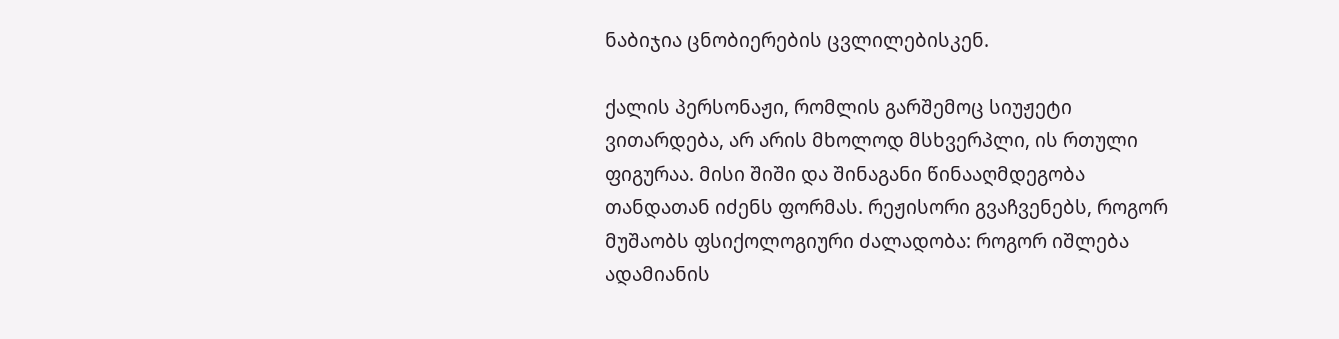ნაბიჯია ცნობიერების ცვლილებისკენ.

ქალის პერსონაჟი, რომლის გარშემოც სიუჟეტი ვითარდება, არ არის მხოლოდ მსხვერპლი, ის რთული ფიგურაა. მისი შიში და შინაგანი წინააღმდეგობა თანდათან იძენს ფორმას. რეჟისორი გვაჩვენებს, როგორ მუშაობს ფსიქოლოგიური ძალადობა: როგორ იშლება ადამიანის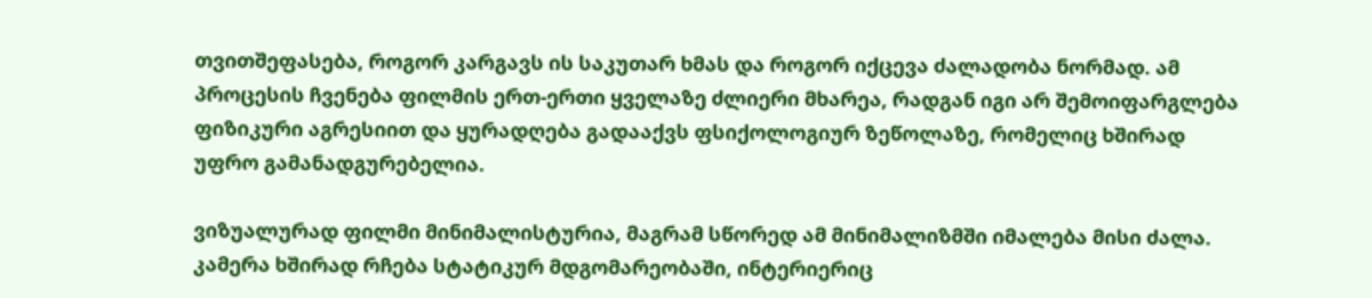თვითშეფასება, როგორ კარგავს ის საკუთარ ხმას და როგორ იქცევა ძალადობა ნორმად. ამ პროცესის ჩვენება ფილმის ერთ-ერთი ყველაზე ძლიერი მხარეა, რადგან იგი არ შემოიფარგლება ფიზიკური აგრესიით და ყურადღება გადააქვს ფსიქოლოგიურ ზეწოლაზე, რომელიც ხშირად უფრო გამანადგურებელია.

ვიზუალურად ფილმი მინიმალისტურია, მაგრამ სწორედ ამ მინიმალიზმში იმალება მისი ძალა. კამერა ხშირად რჩება სტატიკურ მდგომარეობაში, ინტერიერიც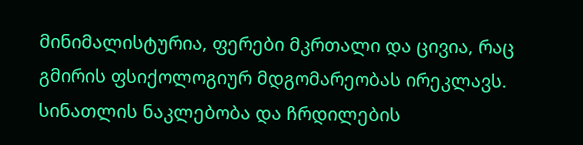მინიმალისტურია, ფერები მკრთალი და ცივია, რაც გმირის ფსიქოლოგიურ მდგომარეობას ირეკლავს. სინათლის ნაკლებობა და ჩრდილების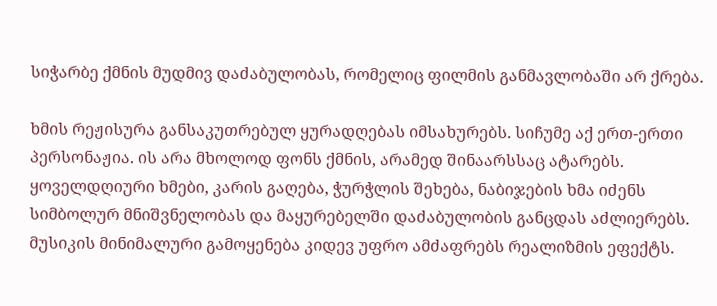სიჭარბე ქმნის მუდმივ დაძაბულობას, რომელიც ფილმის განმავლობაში არ ქრება.

ხმის რეჟისურა განსაკუთრებულ ყურადღებას იმსახურებს. სიჩუმე აქ ერთ-ერთი პერსონაჟია. ის არა მხოლოდ ფონს ქმნის, არამედ შინაარსსაც ატარებს. ყოველდღიური ხმები, კარის გაღება, ჭურჭლის შეხება, ნაბიჯების ხმა იძენს სიმბოლურ მნიშვნელობას და მაყურებელში დაძაბულობის განცდას აძლიერებს. მუსიკის მინიმალური გამოყენება კიდევ უფრო ამძაფრებს რეალიზმის ეფექტს.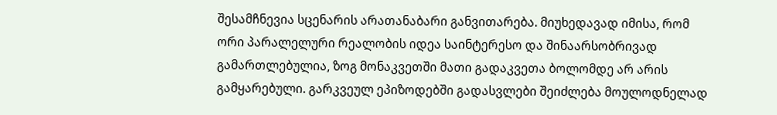შესამჩნევია სცენარის არათანაბარი განვითარება. მიუხედავად იმისა, რომ ორი პარალელური რეალობის იდეა საინტერესო და შინაარსობრივად გამართლებულია, ზოგ მონაკვეთში მათი გადაკვეთა ბოლომდე არ არის გამყარებული. გარკვეულ ეპიზოდებში გადასვლები შეიძლება მოულოდნელად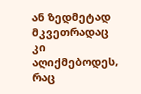ან ზედმეტად მკვეთრადაც კი აღიქმებოდეს, რაც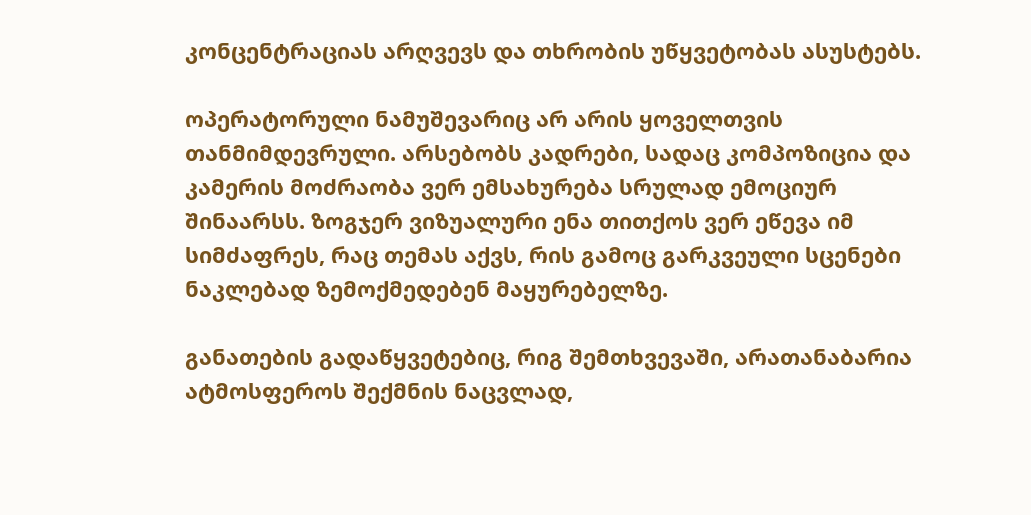კონცენტრაციას არღვევს და თხრობის უწყვეტობას ასუსტებს.

ოპერატორული ნამუშევარიც არ არის ყოველთვის თანმიმდევრული. არსებობს კადრები, სადაც კომპოზიცია და კამერის მოძრაობა ვერ ემსახურება სრულად ემოციურ შინაარსს. ზოგჯერ ვიზუალური ენა თითქოს ვერ ეწევა იმ სიმძაფრეს, რაც თემას აქვს, რის გამოც გარკვეული სცენები ნაკლებად ზემოქმედებენ მაყურებელზე.

განათების გადაწყვეტებიც, რიგ შემთხვევაში, არათანაბარია ატმოსფეროს შექმნის ნაცვლად,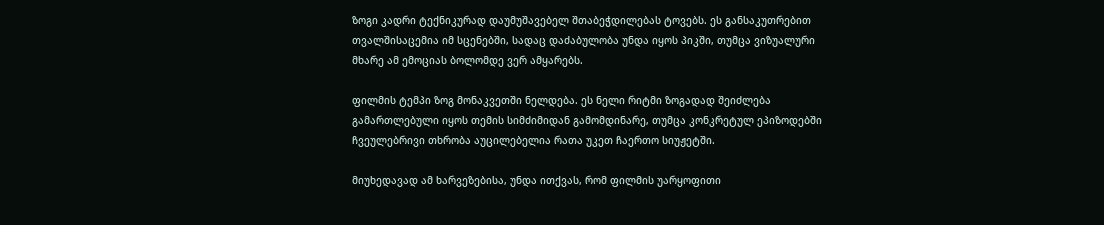ზოგი კადრი ტექნიკურად დაუმუშავებელ შთაბეჭდილებას ტოვებს. ეს განსაკუთრებით თვალშისაცემია იმ სცენებში, სადაც დაძაბულობა უნდა იყოს პიკში, თუმცა ვიზუალური მხარე ამ ემოციას ბოლომდე ვერ ამყარებს.

ფილმის ტემპი ზოგ მონაკვეთში ნელდება. ეს ნელი რიტმი ზოგადად შეიძლება გამართლებული იყოს თემის სიმძიმიდან გამომდინარე, თუმცა კონკრეტულ ეპიზოდებში ჩვეულებრივი თხრობა აუცილებელია რათა უკეთ ჩაერთო სიუჟეტში.

მიუხედავად ამ ხარვეზებისა, უნდა ითქვას, რომ ფილმის უარყოფითი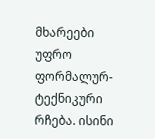მხარეები უფრო ფორმალურ-ტექნიკური რჩება. ისინი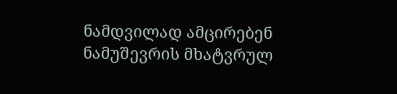ნამდვილად ამცირებენ ნამუშევრის მხატვრულ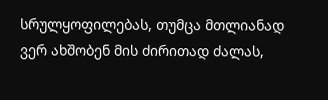სრულყოფილებას, თუმცა მთლიანად ვერ ახშობენ მის ძირითად ძალას,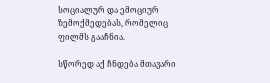სოციალურ და ემოციურ ზემოქმედებას, რომელიც ფილმს გააჩნია.

სწორედ აქ ჩნდება მთავარი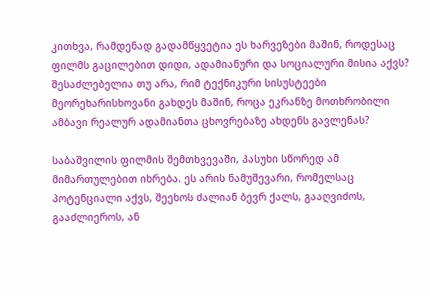კითხვა, რამდენად გადამწყვეტია ეს ხარვეზები მაშინ, როდესაც ფილმს გაცილებით დიდი, ადამიანური და სოციალური მისია აქვს? შესაძლებელია თუ არა, რიმ ტექნიკური სისუსტეები მეორეხარისხოვანი გახდეს მაშინ, როცა ეკრანზე მოთხრობილი ამბავი რეალურ ადამიანთა ცხოვრებაზე ახდენს გავლენას?

საბაშვილის ფილმის შემთხვევაში, პასუხი სწორედ ამ მიმართულებით იხრება. ეს არის ნამუშევარი, რომელსაც პოტენციალი აქვს, შეეხოს ძალიან ბევრ ქალს, გააღვიძოს, გააძლიეროს, ან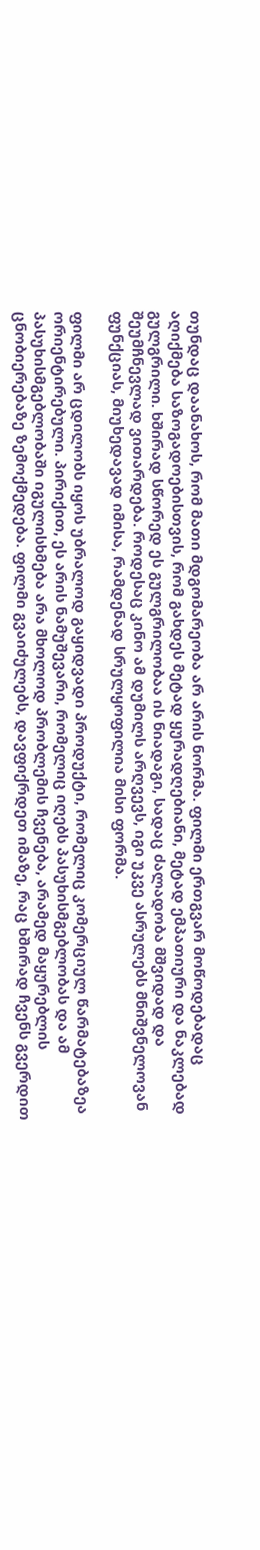თუნდაც დაანახოს, რომ მათი მდგომარეობა არ არის ნორმა. ფილმი ერთგვარ მოწოდებადაც აღიქმება საზოგადოებისთვის, რომ გახდეს მეტად ყურადღებიანი, მეტად ემპათიური და ნაკლებად გულგრილი. ხშირად სწორედ ეს გულგრილობაა ის ნიადაგი, სადაც ძალადობა მშვიდად და შეუმჩნევლად ვითარდება. როდესაც კინო ამ დუმილს არღვევს, იგი უკვე ასრულებს მნიშვნელოვან ფუნქციას, მიუხედავად იმისა, რამდენად სრულყოფილია მისი ფორმა.

ფილმი არ ცდილობს იყოს უბრალოდ გაყიდვადი პროდუქტი, რომელიც კომერციულ წარმატებაზეა ორიენტირებული. პირიქით, ეს არის ნამუშევარი, რომელიც იღებს პასუხისმგებლობას და ამ პასუხისმგებლობაში იგულისხმება არა მხოლოდ პრობლემის ჩვენება, არამედ მაყურებლის ცნობიერებაზე ზემოქმედება. ფილმი გვაიძულებს, დავფიქრდეთ იმაზე, რაც ხშირად ჩვენს გვერდით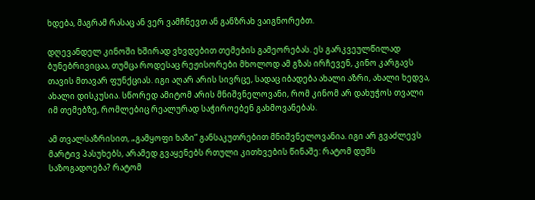ხდება, მაგრამ რასაც ან ვერ ვამჩნევთ ან განზრახ ვაიგნორებთ.

დღევანდელ კინოში ხშირად ვხვდებით თემების გამეორებას. ეს გარკვეულწილად ბუნებრივიცაა, თუმცა როდესაც რეჟისორები მხოლოდ ამ გზას ირჩევენ, კინო კარგავს თავის მთავარ ფუნქციას. იგი აღარ არის სივრცე, სადაც იბადება ახალი აზრი, ახალი ხედვა, ახალი დისკუსია. სწორედ ამიტომ არის მნიშვნელოვანი, რომ კინომ არ დახუჭოს თვალი იმ თემებზე, რომლებიც რეალურად საჭიროებენ გახმოვანებას.

ამ თვალსაზრისით, „გამყოფი ხაზი“ განსაკუთრებით მნიშვნელოვანია. იგი არ გვაძლევს მარტივ პასუხებს, არამედ გვაყენებს რთული კითხვების წინაშე: რატომ დუმს საზოგადოება? რატომ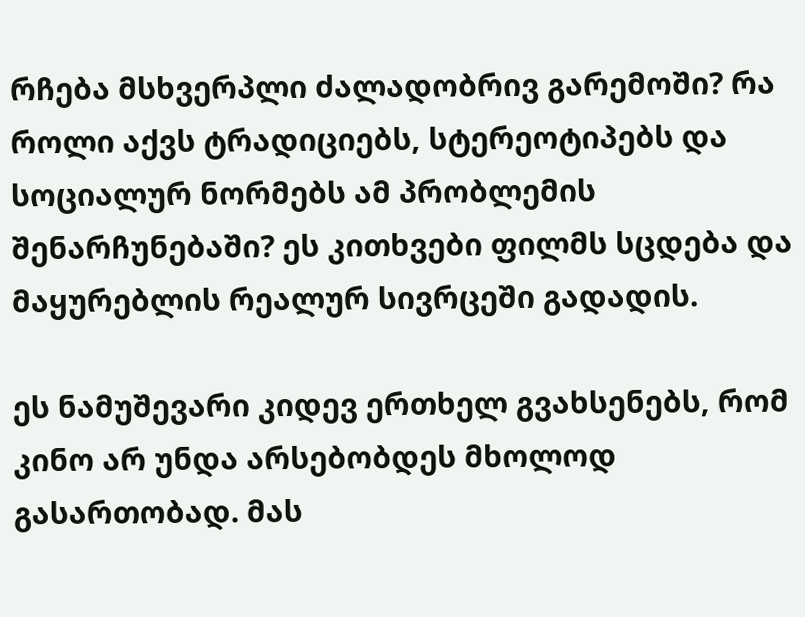რჩება მსხვერპლი ძალადობრივ გარემოში? რა როლი აქვს ტრადიციებს, სტერეოტიპებს და სოციალურ ნორმებს ამ პრობლემის შენარჩუნებაში? ეს კითხვები ფილმს სცდება და მაყურებლის რეალურ სივრცეში გადადის.

ეს ნამუშევარი კიდევ ერთხელ გვახსენებს, რომ კინო არ უნდა არსებობდეს მხოლოდ გასართობად. მას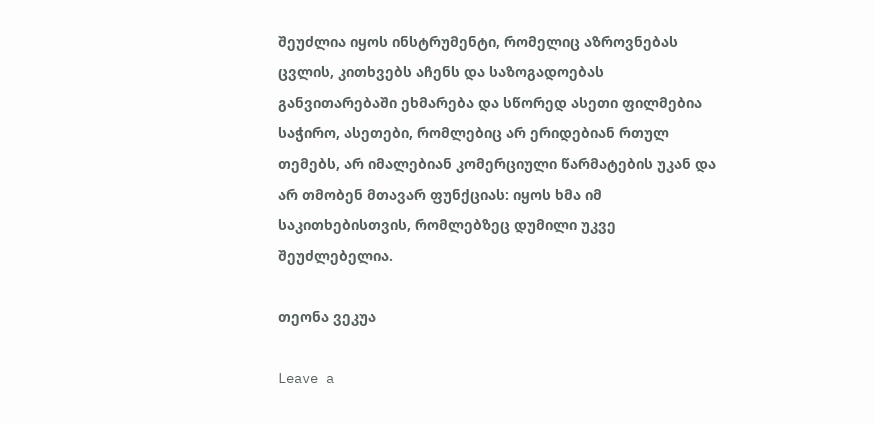შეუძლია იყოს ინსტრუმენტი, რომელიც აზროვნებას ცვლის, კითხვებს აჩენს და საზოგადოებას განვითარებაში ეხმარება და სწორედ ასეთი ფილმებია საჭირო, ასეთები, რომლებიც არ ერიდებიან რთულ თემებს, არ იმალებიან კომერციული წარმატების უკან და არ თმობენ მთავარ ფუნქციას: იყოს ხმა იმ საკითხებისთვის, რომლებზეც დუმილი უკვე შეუძლებელია.

თეონა ვეკუა

Leave a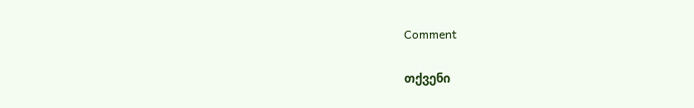Comment

თქვენი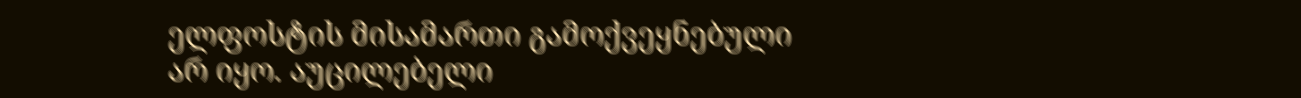ელფოსტის მისამართი გამოქვეყნებული არ იყო. აუცილებელი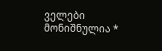ველები მონიშნულია *